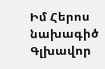Իմ Հերոս նախագիծ
Գլխավոր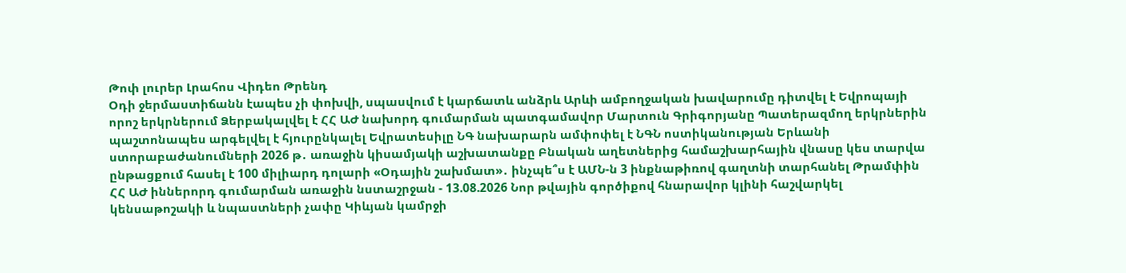Թոփ լուրեր Լրահոս Վիդեո Թրենդ
Օդի ջերմաստիճանն էապես չի փոխվի, սպասվում է կարճատև անձրև Արևի ամբողջական խավարումը դիտվել է Եվրոպայի որոշ երկրներում Ձերբակալվել է ՀՀ ԱԺ նախորդ գումարման պատգամավոր Մարտուն Գրիգորյանը Պատերազմող երկրներին պաշտոնապես արգելվել է հյուրընկալել Եվրատեսիլը ՆԳ նախարարն ամփոփել է ՆԳՆ ոստիկանության Երևանի ստորաբաժանումների 2026 թ․ առաջին կիսամյակի աշխատանքը Բնական աղետներից համաշխարհային վնասը կես տարվա ընթացքում հասել է 100 միլիարդ դոլարի «Օդային շախմատ»․ ինչպե՞ս է ԱՄՆ-ն 3 ինքնաթիռով գաղտնի տարհանել Թրամփին ՀՀ ԱԺ իններորդ գումարման առաջին նստաշրջան - 13.08.2026 Նոր թվային գործիքով հնարավոր կլինի հաշվարկել կենսաթոշակի և նպաստների չափը Կիևյան կամրջի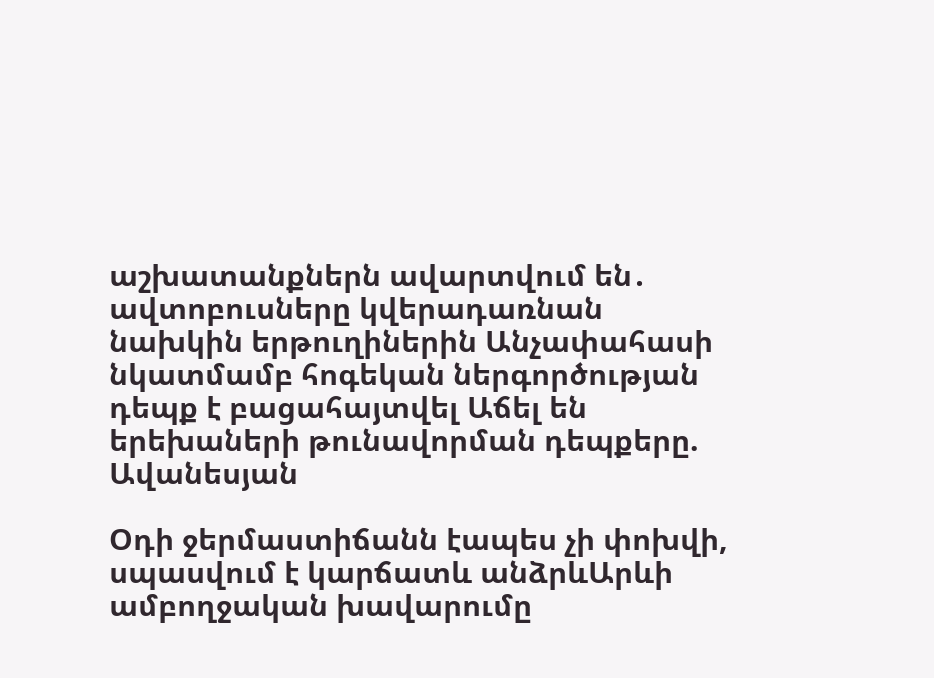աշխատանքներն ավարտվում են․ ավտոբուսները կվերադառնան նախկին երթուղիներին Անչափահասի նկատմամբ հոգեկան ներգործության դեպք է բացահայտվել Աճել են երեխաների թունավորման դեպքերը. Ավանեսյան

Օդի ջերմաստիճանն էապես չի փոխվի, սպասվում է կարճատև անձրևԱրևի ամբողջական խավարումը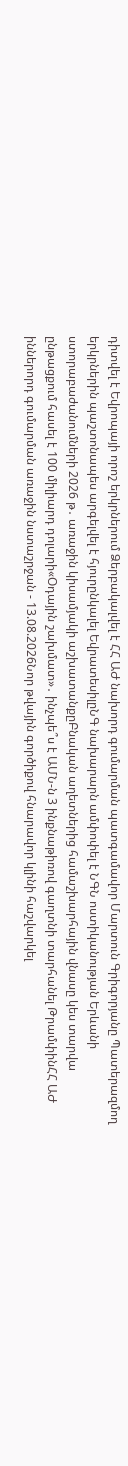դիտվել է Եվրոպայի որոշ երկրներում Ձերբակալվել է ՀՀ ԱԺ նախորդ գումարման պատգամավոր Մարտուն Գրիգորյանը Պատերազմող երկրներին պաշտոնապես արգելվել է հյուրընկալել ԵվրատեսիլըՆԳ նախարարն ամփոփել է ՆԳՆ ոստիկանության Երևանի ստորաբաժանումների 2026 թ․ առաջին կիսամյակի աշխատանքըԲնական աղետներից համաշխարհային վնասը կես տարվա ընթացքում հասել է 100 միլիարդ դոլարի«Օդային շախմատ»․ ինչպե՞ս է ԱՄՆ-ն 3 ինքնաթիռով գաղտնի տարհանել ԹրամփինՀՀ ԱԺ իններորդ գումարման առաջին նստաշրջան - 13.08.2026Նոր թվային գործիքով հնարավոր կլինի հաշվարկել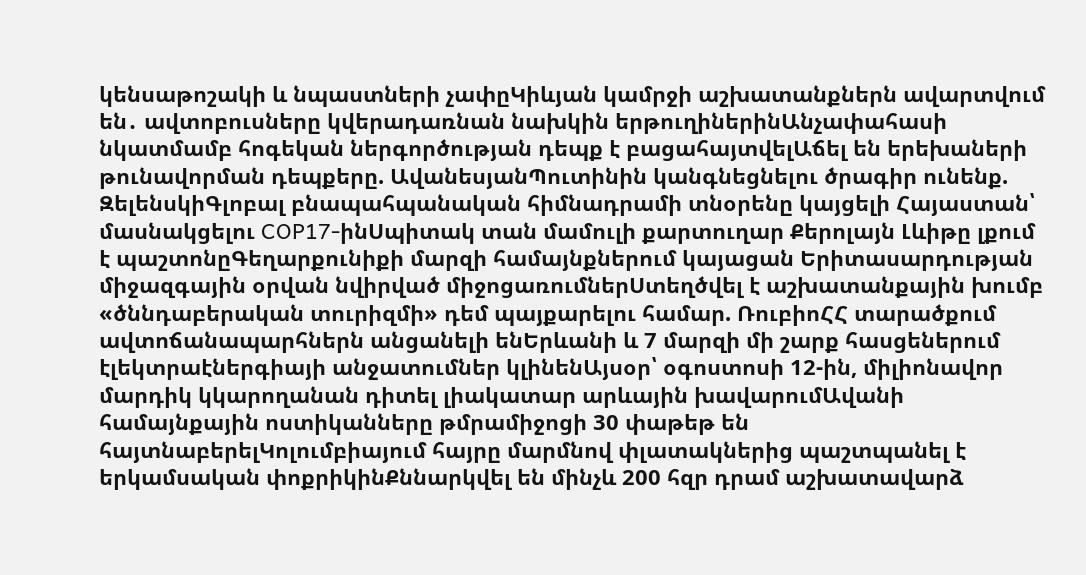կենսաթոշակի և նպաստների չափըԿիևյան կամրջի աշխատանքներն ավարտվում են․ ավտոբուսները կվերադառնան նախկին երթուղիներինԱնչափահասի նկատմամբ հոգեկան ներգործության դեպք է բացահայտվելԱճել են երեխաների թունավորման դեպքերը. ԱվանեսյանՊուտինին կանգնեցնելու ծրագիր ունենք. ԶելենսկիԳլոբալ բնապահպանական հիմնադրամի տնօրենը կայցելի Հայաստան՝ մասնակցելու COP17-ինՍպիտակ տան մամուլի քարտուղար Քերոլայն Լևիթը լքում է պաշտոնըԳեղարքունիքի մարզի համայնքներում կայացան Երիտասարդության միջազգային օրվան նվիրված միջոցառումներՍտեղծվել է աշխատանքային խումբ «ծննդաբերական տուրիզմի» դեմ պայքարելու համար. ՌուբիոՀՀ տարածքում ավտոճանապարհներն անցանելի ենԵրևանի և 7 մարզի մի շարք հասցեներում էլեկտրաէներգիայի անջատումներ կլինենԱյսօր՝ օգոստոսի 12-ին, միլիոնավոր մարդիկ կկարողանան դիտել լիակատար արևային խավարումԱվանի համայնքային ոստիկանները թմրամիջոցի 30 փաթեթ են հայտնաբերելԿոլումբիայում հայրը մարմնով փլատակներից պաշտպանել է երկամսական փոքրիկինՔննարկվել են մինչև 200 հզր դրամ աշխատավարձ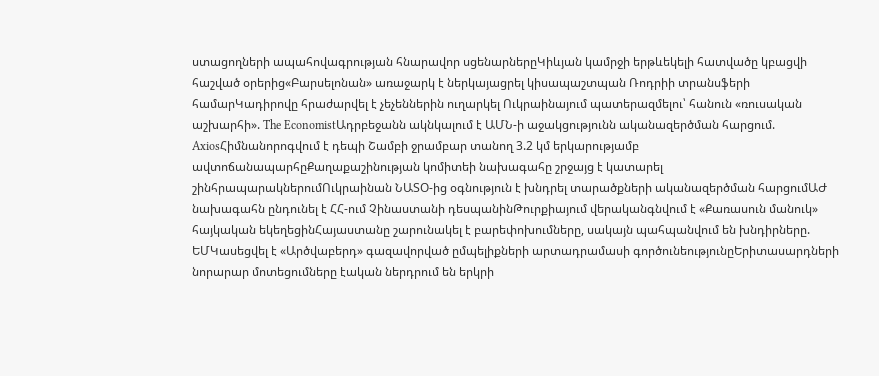ստացողների ապահովագրության հնարավոր սցենարներըԿիևյան կամրջի երթևեկելի հատվածը կբացվի հաշված օրերից«Բարսելոնան» առաջարկ է ներկայացրել կիսապաշտպան Ռոդրիի տրանսֆերի համարԿադիրովը հրաժարվել է չեչեններին ուղարկել Ուկրաինայում պատերազմելու՝ հանուն «ռուսական աշխարհի». The EconomistԱդրբեջանն ակնկալում է ԱՄՆ-ի աջակցությունն ականազերծման հարցում. AxiosՀիմնանորոգվում է դեպի Շամբի ջրամբար տանող 3.2 կմ երկարությամբ ավտոճանապարհըՔաղաքաշինության կոմիտեի նախագահը շրջայց է կատարել շինհրապարակներումՈւկրաինան ՆԱՏՕ-ից օգնություն է խնդրել տարածքների ականազերծման հարցումԱԺ նախագահն ընդունել է ՀՀ-ում Չինաստանի դեսպանինԹուրքիայում վերականգնվում է «Քառասուն մանուկ» հայկական եկեղեցինՀայաստանը շարունակել է բարեփոխումները, սակայն պահպանվում են խնդիրները. ԵՄԿասեցվել է «Արծվաբերդ» գազավորված ըմպելիքների արտադրամասի գործունեությունըԵրիտասարդների նորարար մոտեցումները էական ներդրում են երկրի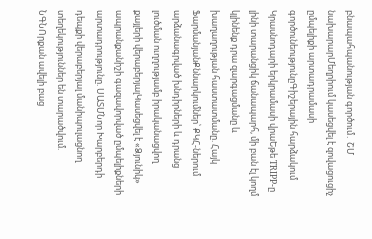բնապահպանության գործում․ ՇՄ նախարարՄեղրիում կասեցվել է զովացուցիչ ըմպելիքի արտադրամասի գործունեությունըԳիշերային հարձակում Կրասնոդարի երկրամասի վրաԵթե TRIPP-ը լինի տարանցիկ ճանապարհ, մի բան էլ կողմ կլինենք դրա զարգացմանը և խաղաղության հաստատմանը. Հայկ ՖարմանյանՔննարկումներ՝ ՔԿՀ-ներում արձանագրված խնդիրների և դրանց լուծման ուղղությամբ իրականացվող քայլերի վերաբերյալԿասեցվել է «Ձյունիկ» ապրանքանիշի գազավորված ըմպելիքների արտադրությունը. ՍԱՏՄՆոր Խարբերդի դեպքի վերաբերյալ մանիպուլացնող տեղեկություններ են տարածվում. ՆԳՆՈրքան ավելի բաց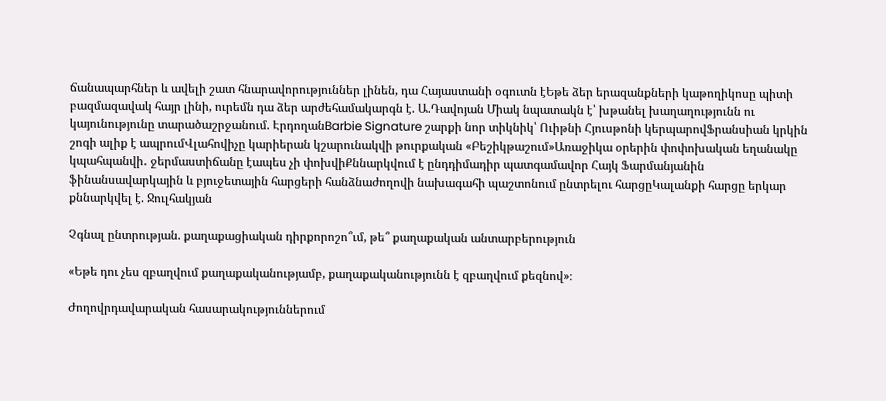ճանապարհներ և ավելի շատ հնարավորություններ լինեն, դա Հայաստանի օգուտն էԵթե ձեր երազանքների կաթողիկոսը պիտի բազմազավակ հայր լինի, ուրեմն դա ձեր արժեհամակարգն է. Ա.Դավոյան Միակ նպատակն է՝ խթանել խաղաղությունն ու կայունությունը տարածաշրջանում. ԷրդողանBarbie Signature շարքի նոր տիկնիկ՝ Ուիթնի Հյուսթոնի կերպարովՖրանսիան կրկին շոգի ալիք է ապրումՎլահովիչը կարիերան կշարունակվի թուրքական «Բեշիկթաշում»Առաջիկա օրերին փոփոխական եղանակը կպահպանվի․ ջերմաստիճանը էապես չի փոխվիՔննարկվում է ընդդիմադիր պատգամավոր Հայկ Ֆարմանյանին ֆինանսավարկային և բյուջետային հարցերի հանձնաժողովի նախագահի պաշտոնում ընտրելու հարցըԿալանքի հարցը երկար քննարկվել է. Ջուլհակյան

Չգնալ ընտրության. քաղաքացիական դիրքորոշո՞ւմ, թե՞ քաղաքական անտարբերություն

«Եթե դու չես զբաղվում քաղաքականությամբ, քաղաքականությունն է զբաղվում քեզնով»։

Ժողովրդավարական հասարակություններում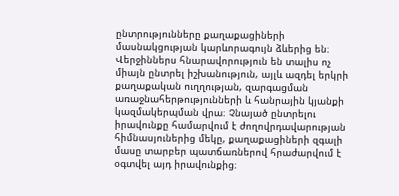ընտրությունները քաղաքացիների մասնակցության կարևորագույն ձևերից են։ Վերջիններս հնարավորություն են տալիս ոչ միայն ընտրել իշխանություն, այլև ազդել երկրի քաղաքական ուղղության, զարգացման առաջնահերթությունների և հանրային կյանքի կազմակերպման վրա։ Չնայած ընտրելու իրավունքը համարվում է ժողովրդավարության հիմնասյուներից մեկը, քաղաքացիների զգալի մասը տարբեր պատճառներով հրաժարվում է օգտվել այդ իրավունքից։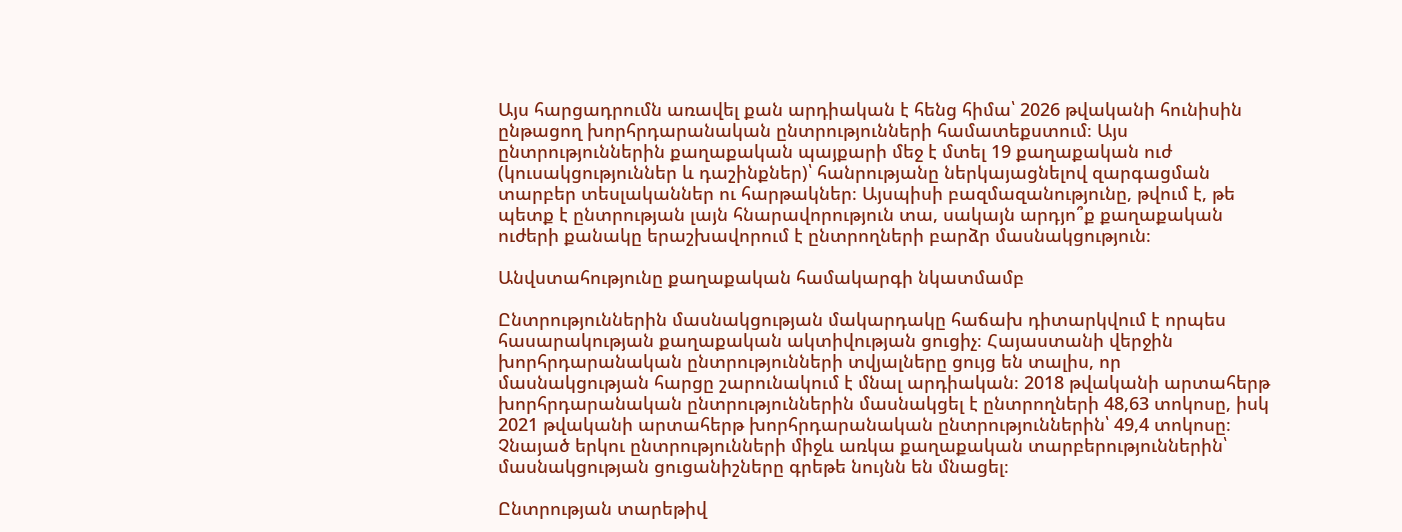Այս հարցադրումն առավել քան արդիական է հենց հիմա՝ 2026 թվականի հունիսին ընթացող խորհրդարանական ընտրությունների համատեքստում։ Այս ընտրություններին քաղաքական պայքարի մեջ է մտել 19 քաղաքական ուժ (կուսակցություններ և դաշինքներ)՝ հանրությանը ներկայացնելով զարգացման տարբեր տեսլականներ ու հարթակներ։ Այսպիսի բազմազանությունը, թվում է, թե պետք է ընտրության լայն հնարավորություն տա, սակայն արդյո՞ք քաղաքական ուժերի քանակը երաշխավորում է ընտրողների բարձր մասնակցություն։

Անվստահությունը քաղաքական համակարգի նկատմամբ

Ընտրություններին մասնակցության մակարդակը հաճախ դիտարկվում է որպես հասարակության քաղաքական ակտիվության ցուցիչ։ Հայաստանի վերջին խորհրդարանական ընտրությունների տվյալները ցույց են տալիս, որ մասնակցության հարցը շարունակում է մնալ արդիական։ 2018 թվականի արտահերթ խորհրդարանական ընտրություններին մասնակցել է ընտրողների 48,63 տոկոսը, իսկ 2021 թվականի արտահերթ խորհրդարանական ընտրություններին՝ 49,4 տոկոսը։ Չնայած երկու ընտրությունների միջև առկա քաղաքական տարբերություններին՝ մասնակցության ցուցանիշները գրեթե նույնն են մնացել։

Ընտրության տարեթիվ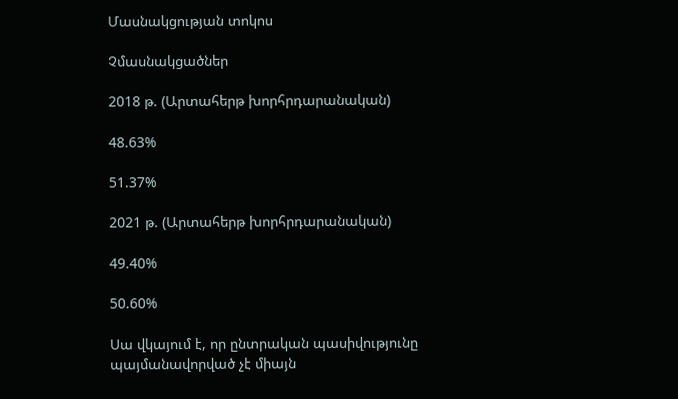Մասնակցության տոկոս

Չմասնակցածներ

2018 թ. (Արտահերթ խորհրդարանական)

48.63%

51.37%

2021 թ. (Արտահերթ խորհրդարանական)

49.40%

50.60%

Սա վկայում է, որ ընտրական պասիվությունը պայմանավորված չէ միայն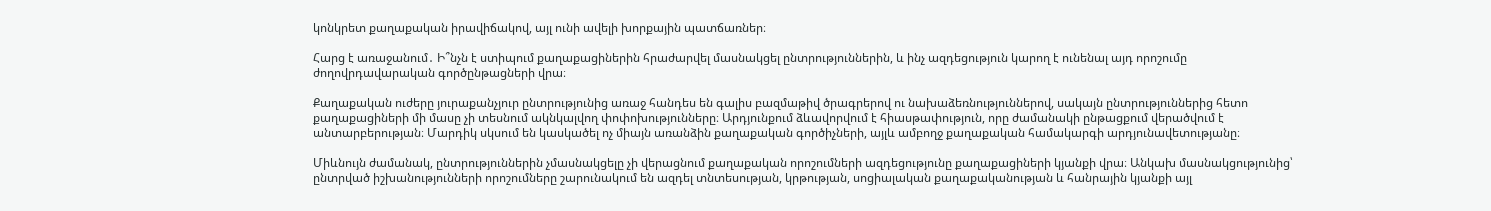կոնկրետ քաղաքական իրավիճակով, այլ ունի ավելի խորքային պատճառներ։

Հարց է առաջանում․ Ի՞նչն է ստիպում քաղաքացիներին հրաժարվել մասնակցել ընտրություններին, և ինչ ազդեցություն կարող է ունենալ այդ որոշումը ժողովրդավարական գործընթացների վրա։

Քաղաքական ուժերը յուրաքանչյուր ընտրությունից առաջ հանդես են գալիս բազմաթիվ ծրագրերով ու նախաձեռնություններով, սակայն ընտրություններից հետո քաղաքացիների մի մասը չի տեսնում ակնկալվող փոփոխությունները։ Արդյունքում ձևավորվում է հիասթափություն, որը ժամանակի ընթացքում վերածվում է անտարբերության։ Մարդիկ սկսում են կասկածել ոչ միայն առանձին քաղաքական գործիչների, այլև ամբողջ քաղաքական համակարգի արդյունավետությանը։

Միևնույն ժամանակ, ընտրություններին չմասնակցելը չի վերացնում քաղաքական որոշումների ազդեցությունը քաղաքացիների կյանքի վրա։ Անկախ մասնակցությունից՝ ընտրված իշխանությունների որոշումները շարունակում են ազդել տնտեսության, կրթության, սոցիալական քաղաքականության և հանրային կյանքի այլ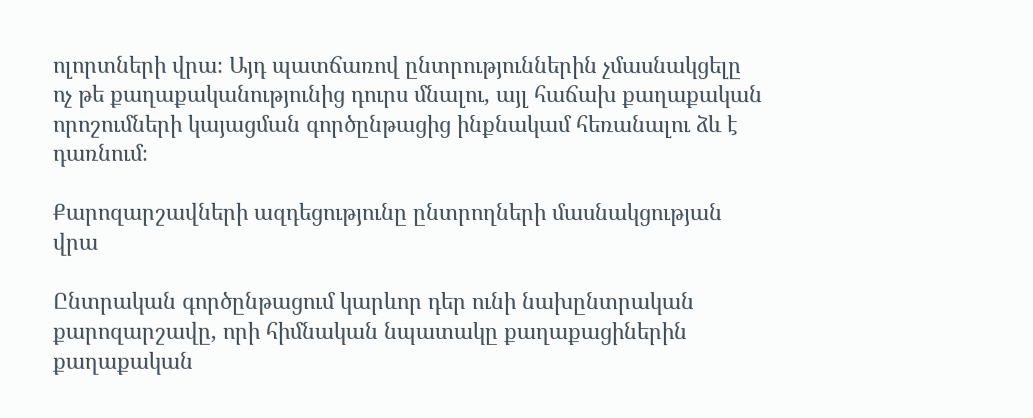ոլորտների վրա։ Այդ պատճառով ընտրություններին չմասնակցելը ոչ թե քաղաքականությունից դուրս մնալու, այլ հաճախ քաղաքական որոշումների կայացման գործընթացից ինքնակամ հեռանալու ձև է դառնում։

Քարոզարշավների ազդեցությունը ընտրողների մասնակցության վրա

Ընտրական գործընթացում կարևոր դեր ունի նախընտրական քարոզարշավը, որի հիմնական նպատակը քաղաքացիներին քաղաքական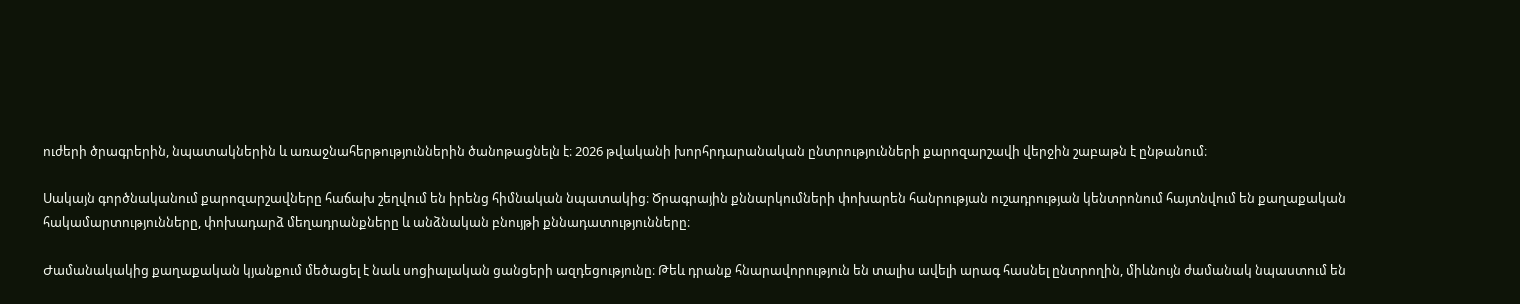ուժերի ծրագրերին, նպատակներին և առաջնահերթություններին ծանոթացնելն է։ 2026 թվականի խորհրդարանական ընտրությունների քարոզարշավի վերջին շաբաթն է ընթանում։

Սակայն գործնականում քարոզարշավները հաճախ շեղվում են իրենց հիմնական նպատակից։ Ծրագրային քննարկումների փոխարեն հանրության ուշադրության կենտրոնում հայտնվում են քաղաքական հակամարտությունները, փոխադարձ մեղադրանքները և անձնական բնույթի քննադատությունները։

Ժամանակակից քաղաքական կյանքում մեծացել է նաև սոցիալական ցանցերի ազդեցությունը։ Թեև դրանք հնարավորություն են տալիս ավելի արագ հասնել ընտրողին, միևնույն ժամանակ նպաստում են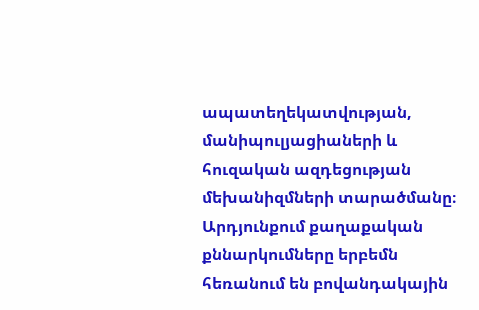ապատեղեկատվության, մանիպուլյացիաների և հուզական ազդեցության մեխանիզմների տարածմանը։ Արդյունքում քաղաքական քննարկումները երբեմն հեռանում են բովանդակային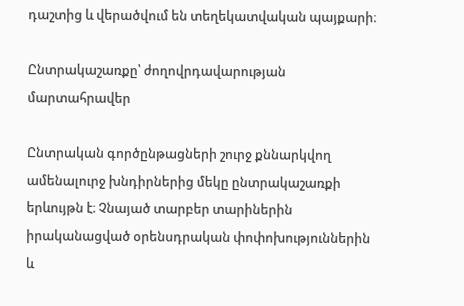դաշտից և վերածվում են տեղեկատվական պայքարի։

Ընտրակաշառքը՝ ժողովրդավարության մարտահրավեր

Ընտրական գործընթացների շուրջ քննարկվող ամենալուրջ խնդիրներից մեկը ընտրակաշառքի երևույթն է։ Չնայած տարբեր տարիներին իրականացված օրենսդրական փոփոխություններին և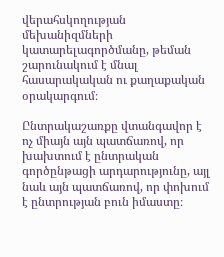վերահսկողության մեխանիզմների կատարելագործմանը, թեման շարունակում է մնալ հասարակական ու քաղաքական օրակարգում։

Ընտրակաշառքը վտանգավոր է ոչ միայն այն պատճառով, որ խախտում է ընտրական գործընթացի արդարությունը, այլ նաև այն պատճառով, որ փոխում է ընտրության բուն իմաստը։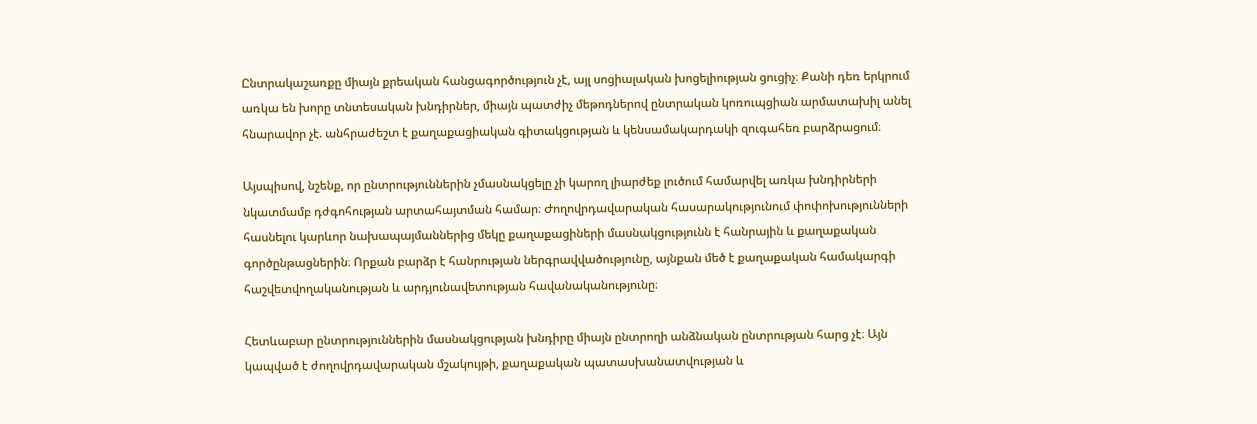Ընտրակաշառքը միայն քրեական հանցագործություն չէ, այլ սոցիալական խոցելիության ցուցիչ։ Քանի դեռ երկրում առկա են խորը տնտեսական խնդիրներ, միայն պատժիչ մեթոդներով ընտրական կոռուպցիան արմատախիլ անել հնարավոր չէ. անհրաժեշտ է քաղաքացիական գիտակցության և կենսամակարդակի զուգահեռ բարձրացում։

Այսպիսով, նշենք, որ ընտրություններին չմասնակցելը չի կարող լիարժեք լուծում համարվել առկա խնդիրների նկատմամբ դժգոհության արտահայտման համար։ Ժողովրդավարական հասարակությունում փոփոխությունների հասնելու կարևոր նախապայմաններից մեկը քաղաքացիների մասնակցությունն է հանրային և քաղաքական գործընթացներին։ Որքան բարձր է հանրության ներգրավվածությունը, այնքան մեծ է քաղաքական համակարգի հաշվետվողականության և արդյունավետության հավանականությունը։

Հետևաբար ընտրություններին մասնակցության խնդիրը միայն ընտրողի անձնական ընտրության հարց չէ։ Այն կապված է ժողովրդավարական մշակույթի, քաղաքական պատասխանատվության և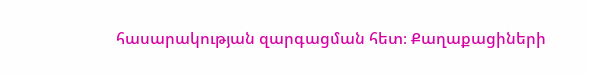հասարակության զարգացման հետ։ Քաղաքացիների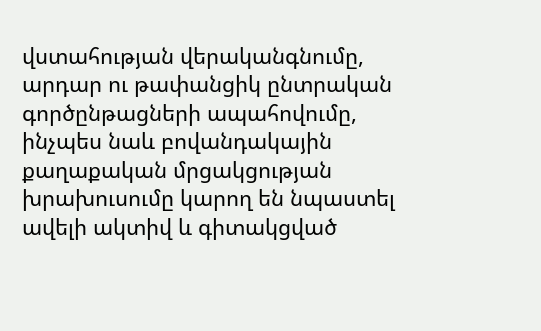վստահության վերականգնումը, արդար ու թափանցիկ ընտրական գործընթացների ապահովումը, ինչպես նաև բովանդակային քաղաքական մրցակցության խրախուսումը կարող են նպաստել ավելի ակտիվ և գիտակցված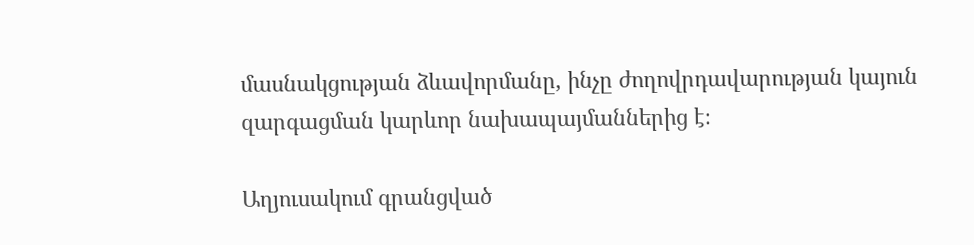մասնակցության ձևավորմանը, ինչը ժողովրդավարության կայուն զարգացման կարևոր նախապայմաններից է։

Աղյուսակում գրանցված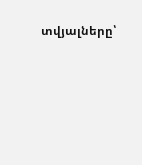տվյալները՝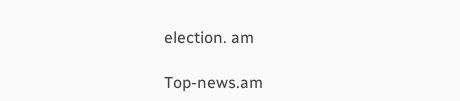election. am

Top-news.am